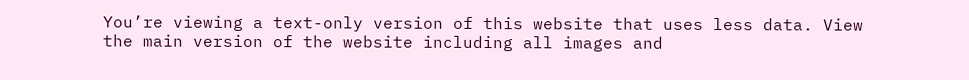You’re viewing a text-only version of this website that uses less data. View the main version of the website including all images and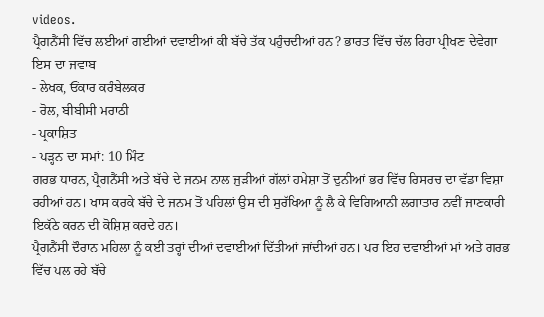videos.
ਪ੍ਰੈਗਨੈਂਸੀ ਵਿੱਚ ਲਈਆਂ ਗਈਆਂ ਦਵਾਈਆਂ ਕੀ ਬੱਚੇ ਤੱਕ ਪਹੁੰਚਦੀਆਂ ਹਨ? ਭਾਰਤ ਵਿੱਚ ਚੱਲ ਰਿਹਾ ਪ੍ਰੀਖਣ ਦੇਵੇਗਾ ਇਸ ਦਾ ਜਵਾਬ
- ਲੇਖਕ, ਓਂਕਾਰ ਕਰੰਬੇਲਕਰ
- ਰੋਲ, ਬੀਬੀਸੀ ਮਰਾਠੀ
- ਪ੍ਰਕਾਸ਼ਿਤ
- ਪੜ੍ਹਨ ਦਾ ਸਮਾਂ: 10 ਮਿੰਟ
ਗਰਭ ਧਾਰਨ, ਪ੍ਰੈਗਨੈਂਸੀ ਅਤੇ ਬੱਚੇ ਦੇ ਜਨਮ ਨਾਲ ਜੁੜੀਆਂ ਗੱਲਾਂ ਹਮੇਸ਼ਾ ਤੋਂ ਦੁਨੀਆਂ ਭਰ ਵਿੱਚ ਰਿਸਰਚ ਦਾ ਵੱਡਾ ਵਿਸ਼ਾ ਰਹੀਆਂ ਹਨ। ਖਾਸ ਕਰਕੇ ਬੱਚੇ ਦੇ ਜਨਮ ਤੋਂ ਪਹਿਲਾਂ ਉਸ ਦੀ ਸੁਰੱਖਿਆ ਨੂੰ ਲੈ ਕੇ ਵਿਗਿਆਨੀ ਲਗਾਤਾਰ ਨਵੀਂ ਜਾਣਕਾਰੀ ਇਕੱਠੇ ਕਰਨ ਦੀ ਕੋਸ਼ਿਸ਼ ਕਰਦੇ ਹਨ।
ਪ੍ਰੈਗਨੈਂਸੀ ਦੌਰਾਨ ਮਹਿਲਾ ਨੂੰ ਕਈ ਤਰ੍ਹਾਂ ਦੀਆਂ ਦਵਾਈਆਂ ਦਿੱਤੀਆਂ ਜਾਂਦੀਆਂ ਹਨ। ਪਰ ਇਹ ਦਵਾਈਆਂ ਮਾਂ ਅਤੇ ਗਰਭ ਵਿੱਚ ਪਲ ਰਹੇ ਬੱਚੇ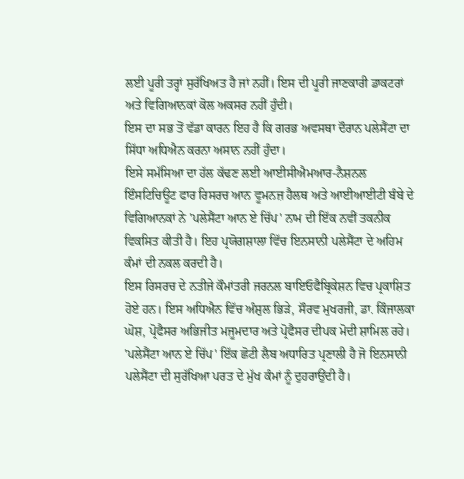ਲਈ ਪੂਰੀ ਤਰ੍ਹਾਂ ਸੁਰੱਖਿਅਤ ਹੈ ਜਾਂ ਨਹੀਂ। ਇਸ ਦੀ ਪੂਰੀ ਜਾਣਕਾਰੀ ਡਾਕਟਰਾਂ ਅਤੇ ਵਿਗਿਆਨਕਾਂ ਕੋਲ ਅਕਸਰ ਨਹੀਂ ਹੁੰਦੀ।
ਇਸ ਦਾ ਸਭ ਤੋਂ ਵੱਡਾ ਕਾਰਨ ਇਹ ਹੈ ਕਿ ਗਰਭ ਅਵਸਥਾ ਦੌਰਾਨ ਪਲੇਸੈਂਟਾ ਦਾ ਸਿੱਧਾ ਅਧਿਐਨ ਕਰਨਾ ਅਸਾਨ ਨਹੀਂ ਹੁੰਦਾ।
ਇਸੇ ਸਮੱਸਿਆ ਦਾ ਹੱਲ ਕੱਢਣ ਲਈ ਆਈਸੀਐਮਆਰ-ਨੈਸ਼ਨਲ ਇੰਸਟਿਚਿਊਟ ਫਾਰ ਰਿਸਰਚ ਆਨ ਵੂਮਨਜ਼ ਹੈਲਥ ਅਤੇ ਆਈਆਈਟੀ ਬੰਬੇ ਦੇ ਵਿਗਿਆਨਕਾਂ ਨੇ 'ਪਲੇਸੈਂਟਾ ਆਨ ਏ ਚਿੱਪ' ਨਾਮ ਦੀ ਇੱਕ ਨਵੀਂ ਤਕਨੀਕ ਵਿਕਸਿਤ ਕੀਤੀ ਹੈ। ਇਹ ਪ੍ਰਯੋਗਸ਼ਾਲਾ ਵਿੱਚ ਇਨਸਾਨੀ ਪਲੇਸੈਂਟਾ ਦੇ ਅਹਿਮ ਕੰਮਾਂ ਦੀ ਨਕਲ ਕਰਦੀ ਹੈ।
ਇਸ ਰਿਸਰਚ ਦੇ ਨਤੀਜੇ ਕੌਮਾਂਤਰੀ ਜਰਨਲ ਬਾਇਓਫੈਬ੍ਰਿਕੇਸ਼ਨ ਵਿਚ ਪ੍ਰਕਾਸ਼ਿਤ ਹੋਏ ਹਨ। ਇਸ ਅਧਿਐਨ ਵਿੱਚ ਅੰਸ਼ੁਲ ਭਿੜੇ, ਸੌਰਵ ਮੁਖਰਜੀ, ਡਾ. ਕਿੰਜਾਲਕਾ ਘੋਸ਼, ਪ੍ਰੋਫੈਸਰ ਅਭਿਜੀਤ ਮਜੂਮਦਾਰ ਅਤੇ ਪ੍ਰੋਫੈਸਰ ਦੀਪਕ ਮੋਦੀ ਸ਼ਾਮਿਲ ਰਹੇ।
'ਪਲੇਸੈਂਟਾ ਆਨ ਏ ਚਿੱਪ' ਇੱਕ ਛੋਟੀ ਲੈਬ ਅਧਾਰਿਤ ਪ੍ਰਣਾਲੀ ਹੈ ਜੋ ਇਨਸਾਨੀ ਪਲੇਸੈਂਟਾ ਦੀ ਸੁਰੱਖਿਆ ਪਰਤ ਦੇ ਮੁੱਖ ਕੰਮਾਂ ਨੂੰ ਦੁਹਰਾਉਂਦੀ ਹੈ।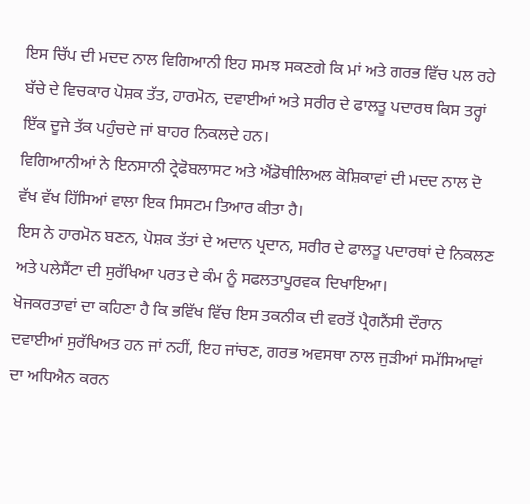ਇਸ ਚਿੱਪ ਦੀ ਮਦਦ ਨਾਲ ਵਿਗਿਆਨੀ ਇਹ ਸਮਝ ਸਕਣਗੇ ਕਿ ਮਾਂ ਅਤੇ ਗਰਭ ਵਿੱਚ ਪਲ ਰਹੇ ਬੱਚੇ ਦੇ ਵਿਚਕਾਰ ਪੋਸ਼ਕ ਤੱਤ, ਹਾਰਮੋਨ, ਦਵਾਈਆਂ ਅਤੇ ਸਰੀਰ ਦੇ ਫਾਲਤੂ ਪਦਾਰਥ ਕਿਸ ਤਰ੍ਹਾਂ ਇੱਕ ਦੂਜੇ ਤੱਕ ਪਹੁੰਚਦੇ ਜਾਂ ਬਾਹਰ ਨਿਕਲਦੇ ਹਨ।
ਵਿਗਿਆਨੀਆਂ ਨੇ ਇਨਸਾਨੀ ਟ੍ਰੇਫੋਬਲਾਸਟ ਅਤੇ ਐਂਡੋਥੀਲਿਅਲ ਕੋਸ਼ਿਕਾਵਾਂ ਦੀ ਮਦਦ ਨਾਲ ਦੋ ਵੱਖ ਵੱਖ ਹਿੱਸਿਆਂ ਵਾਲਾ ਇਕ ਸਿਸਟਮ ਤਿਆਰ ਕੀਤਾ ਹੈ।
ਇਸ ਨੇ ਹਾਰਮੋਨ ਬਣਨ, ਪੋਸ਼ਕ ਤੱਤਾਂ ਦੇ ਅਦਾਨ ਪ੍ਰਦਾਨ, ਸਰੀਰ ਦੇ ਫਾਲਤੂ ਪਦਾਰਥਾਂ ਦੇ ਨਿਕਲਣ ਅਤੇ ਪਲੇਸੈਂਟਾ ਦੀ ਸੁਰੱਖਿਆ ਪਰਤ ਦੇ ਕੰਮ ਨੂੰ ਸਫਲਤਾਪੂਰਵਕ ਦਿਖਾਇਆ।
ਖੋਜਕਰਤਾਵਾਂ ਦਾ ਕਹਿਣਾ ਹੈ ਕਿ ਭਵਿੱਖ ਵਿੱਚ ਇਸ ਤਕਨੀਕ ਦੀ ਵਰਤੋਂ ਪ੍ਰੈਗਨੈਂਸੀ ਦੌਰਾਨ ਦਵਾਈਆਂ ਸੁਰੱਖਿਅਤ ਹਨ ਜਾਂ ਨਹੀਂ, ਇਹ ਜਾਂਚਣ, ਗਰਭ ਅਵਸਥਾ ਨਾਲ ਜੁੜੀਆਂ ਸਮੱਸਿਆਵਾਂ ਦਾ ਅਧਿਐਨ ਕਰਨ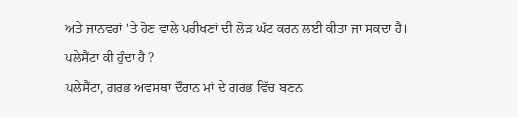ਅਤੇ ਜਾਨਵਰਾਂ 'ਤੇ ਹੋਣ ਵਾਲੇ ਪਰੀਖਣਾਂ ਦੀ ਲੋੜ ਘੱਟ ਕਰਨ ਲਈ ਕੀਤਾ ਜਾ ਸਕਦਾ ਹੈ।
ਪਲੇਸੈਂਟਾ ਕੀ ਹੁੰਦਾ ਹੈ ?
ਪਲੇਸੈਂਟਾ, ਗਰਭ ਅਵਸਥਾ ਦੌਰਾਨ ਮਾਂ ਦੇ ਗਰਭ ਵਿੱਚ ਬਣਨ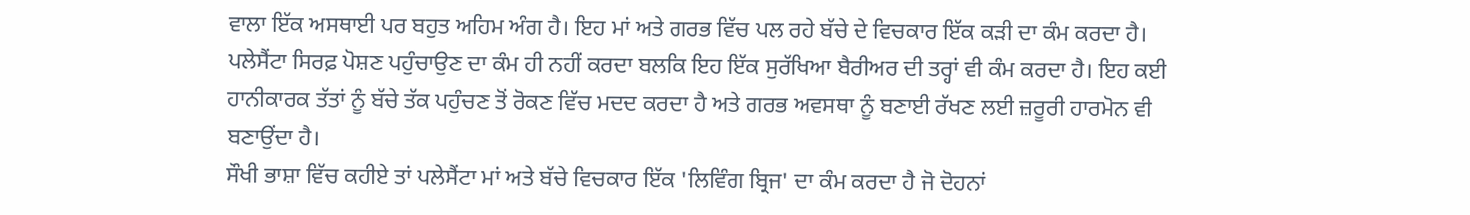ਵਾਲਾ ਇੱਕ ਅਸਥਾਈ ਪਰ ਬਹੁਤ ਅਹਿਮ ਅੰਗ ਹੈ। ਇਹ ਮਾਂ ਅਤੇ ਗਰਭ ਵਿੱਚ ਪਲ ਰਹੇ ਬੱਚੇ ਦੇ ਵਿਚਕਾਰ ਇੱਕ ਕੜੀ ਦਾ ਕੰਮ ਕਰਦਾ ਹੈ।
ਪਲੇਸੈਂਟਾ ਸਿਰਫ਼ ਪੋਸ਼ਣ ਪਹੁੰਚਾਉਣ ਦਾ ਕੰਮ ਹੀ ਨਹੀਂ ਕਰਦਾ ਬਲਕਿ ਇਹ ਇੱਕ ਸੁਰੱਖਿਆ ਬੈਰੀਅਰ ਦੀ ਤਰ੍ਹਾਂ ਵੀ ਕੰਮ ਕਰਦਾ ਹੈ। ਇਹ ਕਈ ਹਾਨੀਕਾਰਕ ਤੱਤਾਂ ਨੂੰ ਬੱਚੇ ਤੱਕ ਪਹੁੰਚਣ ਤੋਂ ਰੋਕਣ ਵਿੱਚ ਮਦਦ ਕਰਦਾ ਹੈ ਅਤੇ ਗਰਭ ਅਵਸਥਾ ਨੂੰ ਬਣਾਈ ਰੱਖਣ ਲਈ ਜ਼ਰੂਰੀ ਹਾਰਮੋਨ ਵੀ ਬਣਾਉਂਦਾ ਹੈ।
ਸੌਖੀ ਭਾਸ਼ਾ ਵਿੱਚ ਕਹੀਏ ਤਾਂ ਪਲੇਸੈਂਟਾ ਮਾਂ ਅਤੇ ਬੱਚੇ ਵਿਚਕਾਰ ਇੱਕ 'ਲਿਵਿੰਗ ਬ੍ਰਿਜ' ਦਾ ਕੰਮ ਕਰਦਾ ਹੈ ਜੋ ਦੋਹਨਾਂ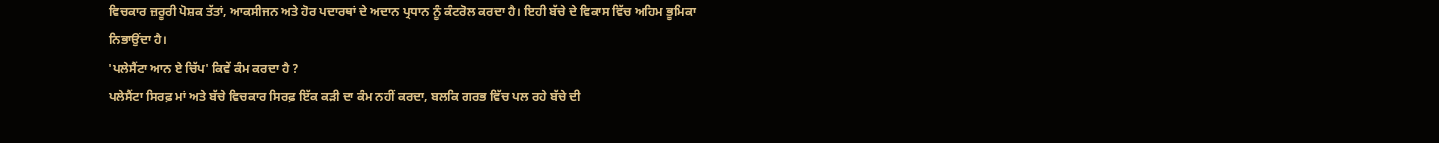ਵਿਚਕਾਰ ਜ਼ਰੂਰੀ ਪੋਸ਼ਕ ਤੱਤਾਂ, ਆਕਸੀਜਨ ਅਤੇ ਹੋਰ ਪਦਾਰਥਾਂ ਦੇ ਅਦਾਨ ਪ੍ਰਧਾਨ ਨੂੰ ਕੰਟਰੋਲ ਕਰਦਾ ਹੈ। ਇਹੀ ਬੱਚੇ ਦੇ ਵਿਕਾਸ ਵਿੱਚ ਅਹਿਮ ਭੂਮਿਕਾ ਨਿਭਾਉਂਦਾ ਹੈ।
'ਪਲੇਸੈਂਟਾ ਆਨ ਏ ਚਿੱਪ' ਕਿਵੇਂ ਕੰਮ ਕਰਦਾ ਹੈ ?
ਪਲੇਸੈਂਟਾ ਸਿਰਫ਼ ਮਾਂ ਅਤੇ ਬੱਚੇ ਵਿਚਕਾਰ ਸਿਰਫ਼ ਇੱਕ ਕੜੀ ਦਾ ਕੰਮ ਨਹੀਂ ਕਰਦਾ, ਬਲਕਿ ਗਰਭ ਵਿੱਚ ਪਲ ਰਹੇ ਬੱਚੇ ਦੀ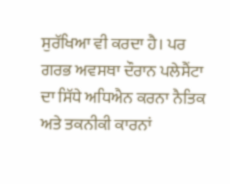ਸੁਰੱਖਿਆ ਵੀ ਕਰਦਾ ਹੈ। ਪਰ ਗਰਭ ਅਵਸਥਾ ਦੌਰਾਨ ਪਲੇਸੈਂਟਾ ਦਾ ਸਿੱਧੇ ਅਧਿਐਨ ਕਰਨਾ ਨੈਤਿਕ ਅਤੇ ਤਕਨੀਕੀ ਕਾਰਨਾਂ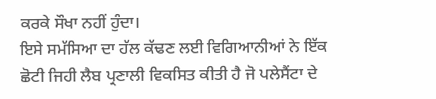ਕਰਕੇ ਸੌਖਾ ਨਹੀਂ ਹੁੰਦਾ।
ਇਸੇ ਸਮੱਸਿਆ ਦਾ ਹੱਲ ਕੱਢਣ ਲਈ ਵਿਗਿਆਨੀਆਂ ਨੇ ਇੱਕ ਛੋਟੀ ਜਿਹੀ ਲੈਬ ਪ੍ਰਣਾਲੀ ਵਿਕਸਿਤ ਕੀਤੀ ਹੈ ਜੋ ਪਲੇਸੈਂਟਾ ਦੇ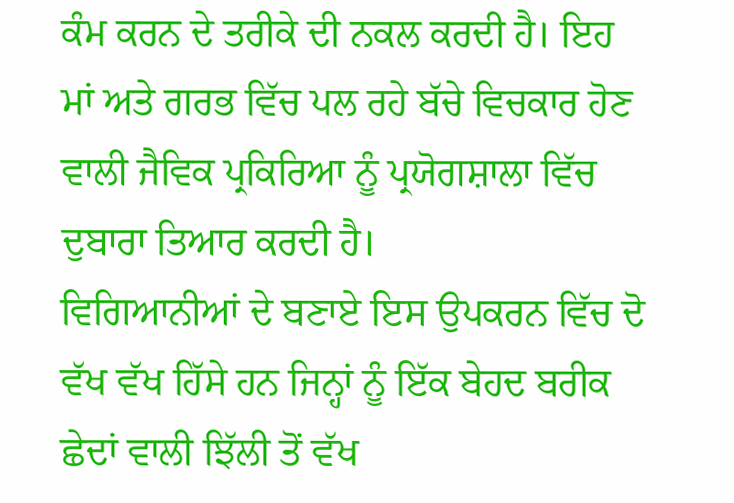ਕੰਮ ਕਰਨ ਦੇ ਤਰੀਕੇ ਦੀ ਨਕਲ ਕਰਦੀ ਹੈ। ਇਹ ਮਾਂ ਅਤੇ ਗਰਭ ਵਿੱਚ ਪਲ ਰਹੇ ਬੱਚੇ ਵਿਚਕਾਰ ਹੋਣ ਵਾਲੀ ਜੈਵਿਕ ਪ੍ਰਕਿਰਿਆ ਨੂੰ ਪ੍ਰਯੋਗਸ਼ਾਲਾ ਵਿੱਚ ਦੁਬਾਰਾ ਤਿਆਰ ਕਰਦੀ ਹੈ।
ਵਿਗਿਆਨੀਆਂ ਦੇ ਬਣਾਏ ਇਸ ਉਪਕਰਨ ਵਿੱਚ ਦੋ ਵੱਖ ਵੱਖ ਹਿੱਸੇ ਹਨ ਜਿਨ੍ਹਾਂ ਨੂੰ ਇੱਕ ਬੇਹਦ ਬਰੀਕ ਛੇਦਾਂ ਵਾਲੀ ਝਿੱਲੀ ਤੋਂ ਵੱਖ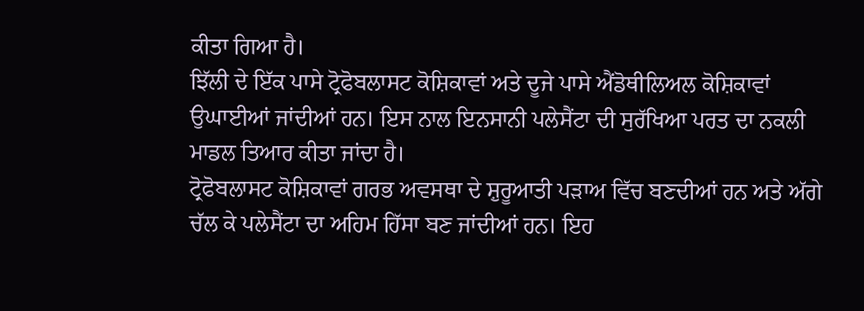ਕੀਤਾ ਗਿਆ ਹੈ।
ਝਿੱਲੀ ਦੇ ਇੱਕ ਪਾਸੇ ਟ੍ਰੋਫੋਬਲਾਸਟ ਕੋਸ਼ਿਕਾਵਾਂ ਅਤੇ ਦੂਜੇ ਪਾਸੇ ਐਂਡੋਥੀਲਿਅਲ ਕੋਸ਼ਿਕਾਵਾਂ ਉਘਾਈਆਂ ਜਾਂਦੀਆਂ ਹਨ। ਇਸ ਨਾਲ ਇਨਸਾਨੀ ਪਲੇਸੈਂਟਾ ਦੀ ਸੁਰੱਖਿਆ ਪਰਤ ਦਾ ਨਕਲੀ ਮਾਡਲ ਤਿਆਰ ਕੀਤਾ ਜਾਂਦਾ ਹੈ।
ਟ੍ਰੋਫੋਬਲਾਸਟ ਕੋਸ਼ਿਕਾਵਾਂ ਗਰਭ ਅਵਸਥਾ ਦੇ ਸ਼ੁਰੂਆਤੀ ਪੜਾਅ ਵਿੱਚ ਬਣਦੀਆਂ ਹਨ ਅਤੇ ਅੱਗੇ ਚੱਲ ਕੇ ਪਲੇਸੈਂਟਾ ਦਾ ਅਹਿਮ ਹਿੱਸਾ ਬਣ ਜਾਂਦੀਆਂ ਹਨ। ਇਹ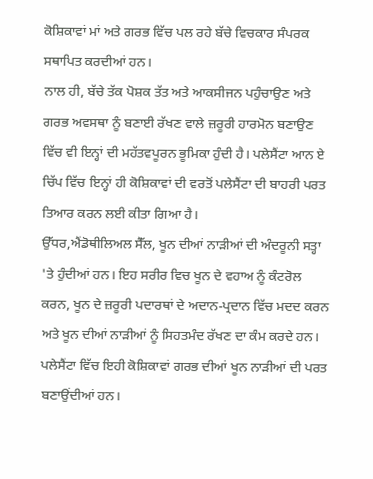ਕੋਸ਼ਿਕਾਵਾਂ ਮਾਂ ਅਤੇ ਗਰਭ ਵਿੱਚ ਪਲ ਰਹੇ ਬੱਚੇ ਵਿਚਕਾਰ ਸੰਪਰਕ ਸਥਾਪਿਤ ਕਰਦੀਆਂ ਹਨ।
ਨਾਲ ਹੀ, ਬੱਚੇ ਤੱਕ ਪੋਸ਼ਕ ਤੱਤ ਅਤੇ ਆਕਸੀਜਨ ਪਹੁੰਚਾਉਣ ਅਤੇ ਗਰਭ ਅਵਸਥਾ ਨੂੰ ਬਣਾਈ ਰੱਖਣ ਵਾਲੇ ਜ਼ਰੂਰੀ ਹਾਰਮੋਨ ਬਣਾਉਣ ਵਿੱਚ ਵੀ ਇਨ੍ਹਾਂ ਦੀ ਮਹੱਤਵਪੂਰਨ ਭੂਮਿਕਾ ਹੁੰਦੀ ਹੈ। ਪਲੇਸੈਂਟਾ ਆਨ ਏ ਚਿੱਪ ਵਿੱਚ ਇਨ੍ਹਾਂ ਹੀ ਕੋਸ਼ਿਕਾਵਾਂ ਦੀ ਵਰਤੋਂ ਪਲੇਸੈਂਟਾ ਦੀ ਬਾਹਰੀ ਪਰਤ ਤਿਆਰ ਕਰਨ ਲਈ ਕੀਤਾ ਗਿਆ ਹੈ।
ਉੱਧਰ,ਐਂਡੋਥੀਲਿਅਲ ਸੈੱਲ, ਖੂਨ ਦੀਆਂ ਨਾੜੀਆਂ ਦੀ ਅੰਦਰੂਨੀ ਸਤ੍ਹਾ 'ਤੇ ਹੁੰਦੀਆਂ ਹਨ। ਇਹ ਸਰੀਰ ਵਿਚ ਖੂਨ ਦੇ ਵਹਾਅ ਨੂੰ ਕੰਟਰੋਲ ਕਰਨ, ਖੂਨ ਦੇ ਜ਼ਰੂਰੀ ਪਦਾਰਥਾਂ ਦੇ ਅਦਾਨ-ਪ੍ਰਦਾਨ ਵਿੱਚ ਮਦਦ ਕਰਨ ਅਤੇ ਖੂਨ ਦੀਆਂ ਨਾੜੀਆਂ ਨੂੰ ਸਿਹਤਮੰਦ ਰੱਖਣ ਦਾ ਕੰਮ ਕਰਦੇ ਹਨ।
ਪਲੇਸੈਂਟਾ ਵਿੱਚ ਇਹੀ ਕੋਸ਼ਿਕਾਵਾਂ ਗਰਭ ਦੀਆਂ ਖੂਨ ਨਾੜੀਆਂ ਦੀ ਪਰਤ ਬਣਾਉਂਦੀਆਂ ਹਨ।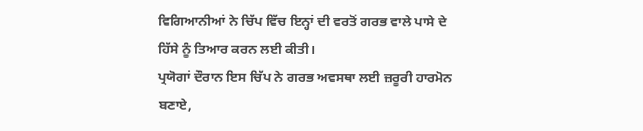ਵਿਗਿਆਨੀਆਂ ਨੇ ਚਿੱਪ ਵਿੱਚ ਇਨ੍ਹਾਂ ਦੀ ਵਰਤੋਂ ਗਰਭ ਵਾਲੇ ਪਾਸੇ ਦੇ ਹਿੱਸੇ ਨੂੰ ਤਿਆਰ ਕਰਨ ਲਈ ਕੀਤੀ।
ਪ੍ਰਯੋਗਾਂ ਦੌਰਾਨ ਇਸ ਚਿੱਪ ਨੇ ਗਰਭ ਅਵਸਥਾ ਲਈ ਜ਼ਰੂਰੀ ਹਾਰਮੋਨ ਬਣਾਏ,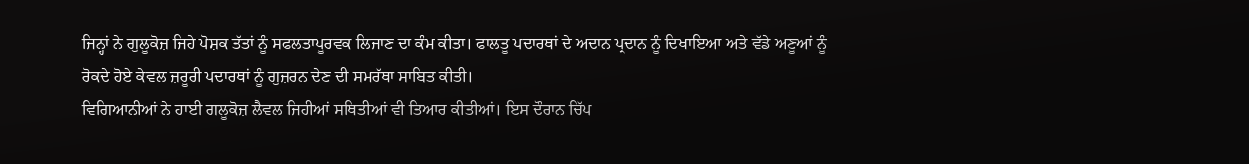ਜਿਨ੍ਹਾਂ ਨੇ ਗੁਲੂਕੋਜ਼ ਜਿਹੇ ਪੋਸ਼ਕ ਤੱਤਾਂ ਨੂੰ ਸਫਲਤਾਪੂਰਵਕ ਲਿਜਾਣ ਦਾ ਕੰਮ ਕੀਤਾ। ਫਾਲਤੂ ਪਦਾਰਥਾਂ ਦੇ ਅਦਾਨ ਪ੍ਰਦਾਨ ਨੂੰ ਦਿਖਾਇਆ ਅਤੇ ਵੱਡੇ ਅਣੂਆਂ ਨੂੰ ਰੋਕਦੇ ਹੋਏ ਕੇਵਲ ਜ਼ਰੂਰੀ ਪਦਾਰਥਾਂ ਨੂੰ ਗੁਜ਼ਰਨ ਦੇਣ ਦੀ ਸਮਰੱਥਾ ਸਾਬਿਤ ਕੀਤੀ।
ਵਿਗਿਆਨੀਆਂ ਨੇ ਹਾਈ ਗਲੂਕੋਜ਼ ਲੈਵਲ ਜਿਹੀਆਂ ਸਥਿਤੀਆਂ ਵੀ ਤਿਆਰ ਕੀਤੀਆਂ। ਇਸ ਦੌਰਾਨ ਚਿੱਪ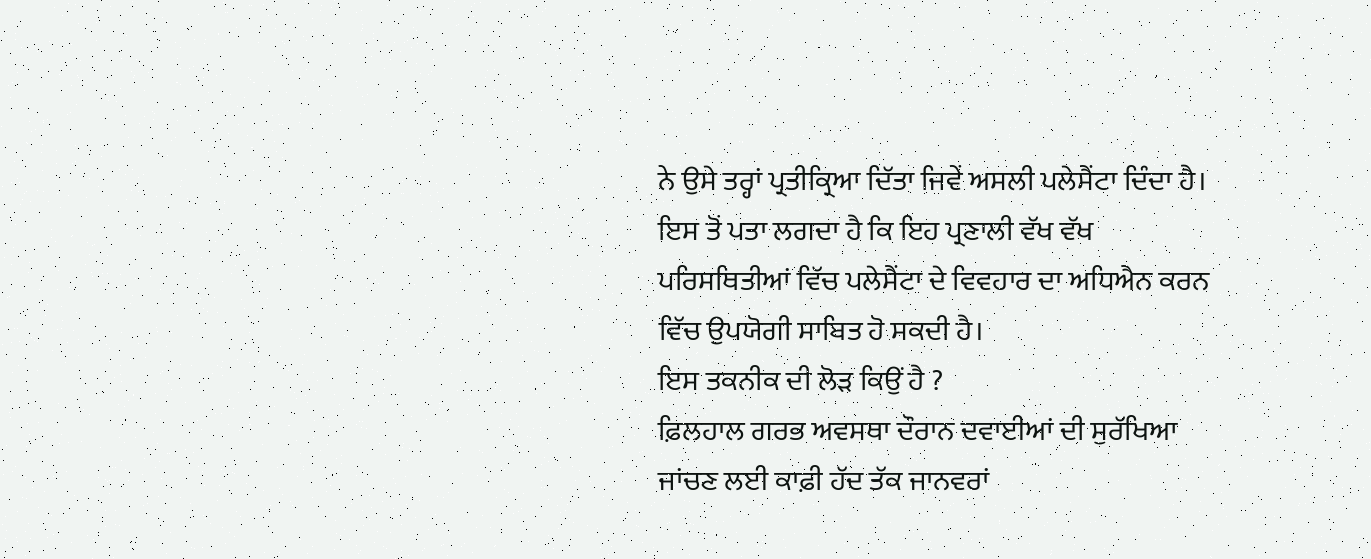ਨੇ ਉਸੇ ਤਰ੍ਹਾਂ ਪ੍ਰਤੀਕ੍ਰਿਆ ਦਿੱਤਾ ਜਿਵੇਂ ਅਸਲੀ ਪਲੇਸੈਂਟਾ ਦਿੰਦਾ ਹੈ। ਇਸ ਤੋਂ ਪਤਾ ਲਗਦਾ ਹੈ ਕਿ ਇਹ ਪ੍ਰਣਾਲੀ ਵੱਖ ਵੱਖ ਪਰਿਸਥਿਤੀਆਂ ਵਿੱਚ ਪਲੇਸੈਂਟਾ ਦੇ ਵਿਵਹਾਰ ਦਾ ਅਧਿਐਨ ਕਰਨ ਵਿੱਚ ਉਪਯੋਗੀ ਸਾਬਿਤ ਹੋ ਸਕਦੀ ਹੈ।
ਇਸ ਤਕਨੀਕ ਦੀ ਲੋੜ ਕਿਉਂ ਹੈ ?
ਫ਼ਿਲਹਾਲ ਗਰਭ ਅਵਸਥਾ ਦੌਰਾਨ ਦਵਾਈਆਂ ਦੀ ਸੁਰੱਖਿਆ ਜਾਂਚਣ ਲਈ ਕਾਫ਼ੀ ਹੱਦ ਤੱਕ ਜਾਨਵਰਾਂ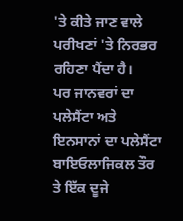'ਤੇ ਕੀਤੇ ਜਾਣ ਵਾਲੇ ਪਰੀਖਣਾਂ 'ਤੇ ਨਿਰਭਰ ਰਹਿਣਾ ਪੈਂਦਾ ਹੈ।
ਪਰ ਜਾਨਵਰਾਂ ਦਾ ਪਲੇਸੈਂਟਾ ਅਤੇ ਇਨਸਾਨਾਂ ਦਾ ਪਲੇਸੈਂਟਾ ਬਾਇਓਲਾਜਿਕਲ ਤੌਰ ਤੇ ਇੱਕ ਦੂਜੇ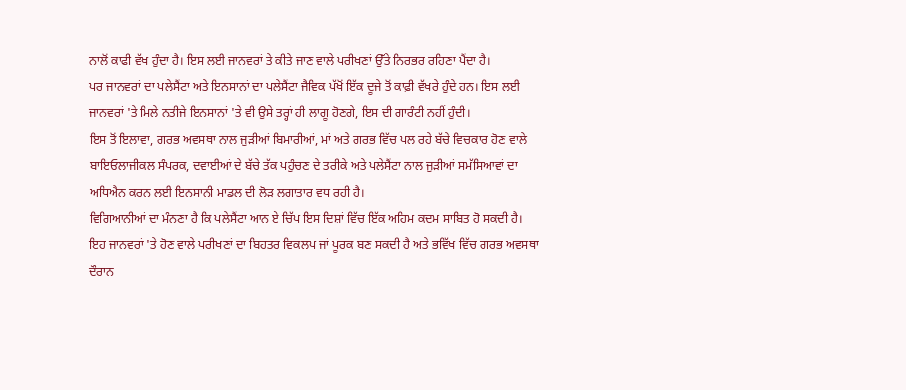ਨਾਲੋਂ ਕਾਫੀ ਵੱਖ ਹੁੰਦਾ ਹੈ। ਇਸ ਲਈ ਜਾਨਵਰਾਂ ਤੇ ਕੀਤੇ ਜਾਣ ਵਾਲੇ ਪਰੀਖਣਾਂ ਉੱਤੇ ਨਿਰਭਰ ਰਹਿਣਾ ਪੈਂਦਾ ਹੈ।
ਪਰ ਜਾਨਵਰਾਂ ਦਾ ਪਲੇਸੈਂਟਾ ਅਤੇ ਇਨਸਾਨਾਂ ਦਾ ਪਲੇਸੈਂਟਾ ਜੈਵਿਕ ਪੱਖੋਂ ਇੱਕ ਦੂਜੇ ਤੋਂ ਕਾਫ਼ੀ ਵੱਖਰੇ ਹੁੰਦੇ ਹਨ। ਇਸ ਲਈ ਜਾਨਵਰਾਂ 'ਤੇ ਮਿਲੇ ਨਤੀਜੇ ਇਨਸਾਨਾਂ 'ਤੇ ਵੀ ਉਸੇ ਤਰ੍ਹਾਂ ਹੀ ਲਾਗੂ ਹੋਣਗੇ, ਇਸ ਦੀ ਗਾਰੰਟੀ ਨਹੀਂ ਹੁੰਦੀ।
ਇਸ ਤੋਂ ਇਲਾਵਾ, ਗਰਭ ਅਵਸਥਾ ਨਾਲ ਜੁੜੀਆਂ ਬਿਮਾਰੀਆਂ, ਮਾਂ ਅਤੇ ਗਰਭ ਵਿੱਚ ਪਲ ਰਹੇ ਬੱਚੇ ਵਿਚਕਾਰ ਹੋਣ ਵਾਲੇ ਬਾਇਓਲਾਜੀਕਲ ਸੰਪਰਕ, ਦਵਾਈਆਂ ਦੇ ਬੱਚੇ ਤੱਕ ਪਹੁੰਚਣ ਦੇ ਤਰੀਕੇ ਅਤੇ ਪਲੇਸੈਂਟਾ ਨਾਲ ਜੁੜੀਆਂ ਸਮੱਸਿਆਵਾਂ ਦਾ ਅਧਿਐਨ ਕਰਨ ਲਈ ਇਨਸਾਨੀ ਮਾਡਲ ਦੀ ਲੋੜ ਲਗਾਤਾਰ ਵਧ ਰਹੀ ਹੈ।
ਵਿਗਿਆਨੀਆਂ ਦਾ ਮੰਨਣਾ ਹੈ ਕਿ ਪਲੇਸੈਂਟਾ ਆਨ ਏ ਚਿੱਪ ਇਸ ਦਿਸ਼ਾਂ ਵਿੱਚ ਇੱਕ ਅਹਿਮ ਕਦਮ ਸਾਬਿਤ ਹੋ ਸਕਦੀ ਹੈ।
ਇਹ ਜਾਨਵਰਾਂ 'ਤੇ ਹੋਣ ਵਾਲੇ ਪਰੀਖਣਾਂ ਦਾ ਬਿਹਤਰ ਵਿਕਲਪ ਜਾਂ ਪੂਰਕ ਬਣ ਸਕਦੀ ਹੈ ਅਤੇ ਭਵਿੱਖ ਵਿੱਚ ਗਰਭ ਅਵਸਥਾ ਦੌਰਾਨ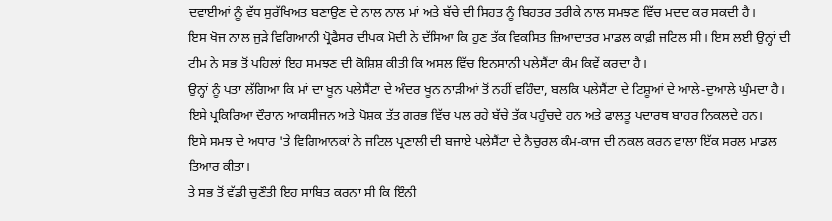ਦਵਾਈਆਂ ਨੂੰ ਵੱਧ ਸੁਰੱਖਿਅਤ ਬਣਾਉਣ ਦੇ ਨਾਲ ਨਾਲ ਮਾਂ ਅਤੇ ਬੱਚੇ ਦੀ ਸਿਹਤ ਨੂੰ ਬਿਹਤਰ ਤਰੀਕੇ ਨਾਲ ਸਮਝਣ ਵਿੱਚ ਮਦਦ ਕਰ ਸਕਦੀ ਹੈ।
ਇਸ ਖੋਜ ਨਾਲ ਜੁੜੇ ਵਿਗਿਆਨੀ ਪ੍ਰੋਫੈਸਰ ਦੀਪਕ ਮੋਦੀ ਨੇ ਦੱਸਿਆ ਕਿ ਹੁਣ ਤੱਕ ਵਿਕਸਿਤ ਜ਼ਿਆਦਾਤਰ ਮਾਡਲ ਕਾਫ਼ੀ ਜਟਿਲ ਸੀ। ਇਸ ਲਈ ਉਨ੍ਹਾਂ ਦੀ ਟੀਮ ਨੇ ਸਭ ਤੋਂ ਪਹਿਲਾਂ ਇਹ ਸਮਝਣ ਦੀ ਕੋਸ਼ਿਸ਼ ਕੀਤੀ ਕਿ ਅਸਲ ਵਿੱਚ ਇਨਸਾਨੀ ਪਲੇਸੈਂਟਾ ਕੰਮ ਕਿਵੇਂ ਕਰਦਾ ਹੈ।
ਉਨ੍ਹਾਂ ਨੂੰ ਪਤਾ ਲੱਗਿਆ ਕਿ ਮਾਂ ਦਾ ਖੂਨ ਪਲੇਸੈਂਟਾ ਦੇ ਅੰਦਰ ਖੂਨ ਨਾੜੀਆਂ ਤੋਂ ਨਹੀਂ ਵਹਿੰਦਾ, ਬਲਕਿ ਪਲੇਸੈਂਟਾ ਦੇ ਟਿਸ਼ੂਆਂ ਦੇ ਆਲੇ-ਦੁਆਲੇ ਘੁੰਮਦਾ ਹੈ। ਇਸੇ ਪ੍ਰਕਿਰਿਆ ਦੌਰਾਨ ਆਕਸੀਜਨ ਅਤੇ ਪੋਸ਼ਕ ਤੱਤ ਗਰਭ ਵਿੱਚ ਪਲ ਰਹੇ ਬੱਚੇ ਤੱਕ ਪਹੁੰਚਦੇ ਹਨ ਅਤੇ ਫਾਲਤੂ ਪਦਾਰਥ ਬਾਹਰ ਨਿਕਲਦੇ ਹਨ।
ਇਸੇ ਸਮਝ ਦੇ ਅਧਾਰ 'ਤੇ ਵਿਗਿਆਨਕਾਂ ਨੇ ਜਟਿਲ ਪ੍ਰਣਾਲੀ ਦੀ ਬਜਾਏ ਪਲੇਸੈਂਟਾ ਦੇ ਨੈਚੁਰਲ ਕੰਮ-ਕਾਜ ਦੀ ਨਕਲ ਕਰਨ ਵਾਲਾ ਇੱਕ ਸਰਲ ਮਾਡਲ ਤਿਆਰ ਕੀਤਾ।
ਤੇ ਸਭ ਤੋਂ ਵੱਡੀ ਚੁਣੌਤੀ ਇਹ ਸਾਬਿਤ ਕਰਨਾ ਸੀ ਕਿ ਇੰਨੀ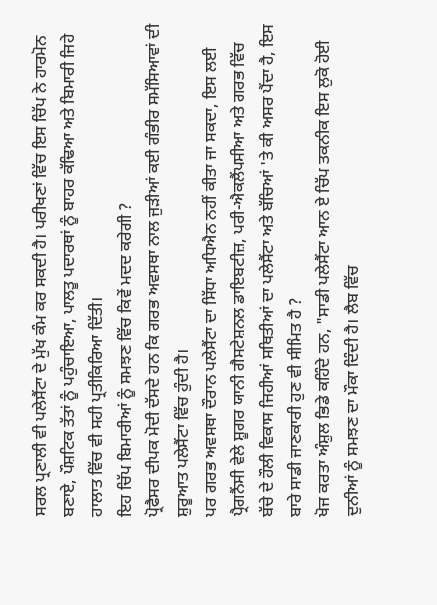ਸਰਲ ਪ੍ਰਣਾਲੀ ਵੀ ਪਲੇਸੈਂਟਾ ਦੇ ਮੁੱਖ ਕੰਮ ਕਰ ਸਕਦੀ ਹੈ। ਪਰੀਖਣਾਂ ਵਿੱਚ ਇਸ ਚਿੱਪ ਨੇ ਹਾਰਮੋਨ ਬਣਾਏ, ਪੌਸ਼ਟਿਕ ਤੱਤਾਂ ਨੂੰ ਪਹੁੰਚਾਇਆ, ਪਾਲਤੂ ਪਦਾਰਥਾਂ ਨੂੰ ਬਾਹਰ ਕੱਢਿਆ ਅਤੇ ਬਿਮਾਰੀ ਜਿਹੇ ਹਾਲਾਤ ਵਿੱਚ ਵੀ ਸਹੀ ਪ੍ਰਤੀਕਿਰਿਆ ਦਿੱਤੀ।
ਇਹ ਚਿੱਪ ਬਿਮਾਰੀਆਂ ਨੂੰ ਸਮਝਣ ਵਿੱਚ ਕਿਵੇਂ ਮਦਦ ਕਰੇਗੀ ?
ਪ੍ਰੋਫੈਸਰ ਦੀਪਕ ਮੋਦੀ ਦੱਸਦੇ ਹਨ ਕਿ ਗਰਭ ਅਵਸਥਾ ਨਾਲ ਜੁੜੀਆਂ ਕਈ ਗੰਭੀਰ ਸਮੱਸਿਆਵਾਂ ਦੀ ਸ਼ੁਰੂਆਤ ਪਲੇਸੈਂਟਾ ਵਿੱਚ ਹੁੰਦੀ ਹੈ।
ਪਰ ਗਰਭ ਅਵਸਥਾ ਦੌਰਾਨ ਪਲੇਸੈਂਟਾ ਦਾ ਸਿੱਧਾ ਅਧਿਐਨ ਨਹੀਂ ਕੀਤਾ ਜਾ ਸਕਦਾ, ਇਸ ਲਈ ਪ੍ਰੈਗਨੈਂਸੀ ਵੇਲੇ ਸ਼ੂਗਰ ਯਾਨੀ ਗੈਸਟੇਸ਼ਨਲ ਡਾਇਬਟੀਜ਼, ਪਰੀ-ਐਕਲੈਂਪਸੀਆ ਅਤੇ ਗਰਭ ਵਿੱਚ ਬੱਚੇ ਦੇ ਹੌਲੀ ਵਿਕਾਸ ਜਿਹੀਆਂ ਸਥਿਤੀਆਂ ਦਾ ਪਲੇਸੈਂਟਾ ਅਤੇ ਬੱਚਿਆਂ 'ਤੇ ਕੀ ਅਸਰ ਪੈਂਦਾ ਹੈ, ਇਸ ਬਾਰੇ ਸਾਡੀ ਜਾਣਕਾਰੀ ਹੁਣ ਵੀ ਸੀਮਿਤ ਹੈ ?
ਖੋਜ ਕਰਤਾ ਅੰਸ਼ੁਲ ਭਿਡੇ ਕਹਿੰਦੇ ਹਨ, "ਸਾਡੀ ਪਲੇਸੈਂਟਾ ਆਨ ਏ ਚਿੱਪ ਤਕਨੀਕ ਇਸ ਲੁਕੋ ਹੋਈ ਦੁਨੀਆਂ ਨੂੰ ਸਮਝਣ ਦਾ ਮੌਕਾ ਦਿੰਦੀ ਹੈ। ਲੈਬ ਵਿੱਚ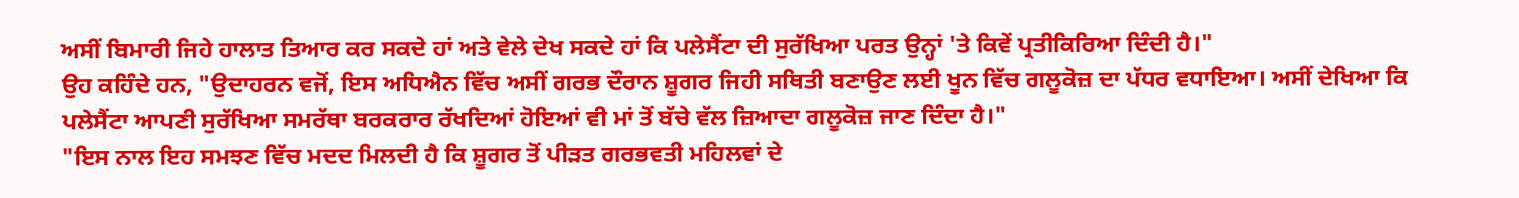ਅਸੀਂ ਬਿਮਾਰੀ ਜਿਹੇ ਹਾਲਾਤ ਤਿਆਰ ਕਰ ਸਕਦੇ ਹਾਂ ਅਤੇ ਵੇਲੇ ਦੇਖ ਸਕਦੇ ਹਾਂ ਕਿ ਪਲੇਸੈਂਟਾ ਦੀ ਸੁਰੱਖਿਆ ਪਰਤ ਉਨ੍ਹਾਂ 'ਤੇ ਕਿਵੇਂ ਪ੍ਰਤੀਕਿਰਿਆ ਦਿੰਦੀ ਹੈ।"
ਉਹ ਕਹਿੰਦੇ ਹਨ, "ਉਦਾਹਰਨ ਵਜੋਂ, ਇਸ ਅਧਿਐਨ ਵਿੱਚ ਅਸੀਂ ਗਰਭ ਦੌਰਾਨ ਸ਼ੂਗਰ ਜਿਹੀ ਸਥਿਤੀ ਬਣਾਉਣ ਲਈ ਖੂਨ ਵਿੱਚ ਗਲੂਕੋਜ਼ ਦਾ ਪੱਧਰ ਵਧਾਇਆ। ਅਸੀਂ ਦੇਖਿਆ ਕਿ ਪਲੇਸੈਂਟਾ ਆਪਣੀ ਸੁਰੱਖਿਆ ਸਮਰੱਥਾ ਬਰਕਰਾਰ ਰੱਖਦਿਆਂ ਹੋਇਆਂ ਵੀ ਮਾਂ ਤੋਂ ਬੱਚੇ ਵੱਲ ਜ਼ਿਆਦਾ ਗਲੂਕੋਜ਼ ਜਾਣ ਦਿੰਦਾ ਹੈ।"
"ਇਸ ਨਾਲ ਇਹ ਸਮਝਣ ਵਿੱਚ ਮਦਦ ਮਿਲਦੀ ਹੈ ਕਿ ਸ਼ੂਗਰ ਤੋਂ ਪੀੜਤ ਗਰਭਵਤੀ ਮਹਿਲਵਾਂ ਦੇ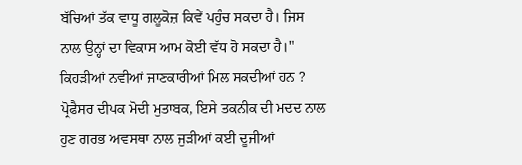ਬੱਚਿਆਂ ਤੱਕ ਵਾਧੂ ਗਲੂਕੋਜ਼ ਕਿਵੇਂ ਪਹੁੰਚ ਸਕਦਾ ਹੈ। ਜਿਸ ਨਾਲ ਉਨ੍ਹਾਂ ਦਾ ਵਿਕਾਸ ਆਮ ਕੋਈ ਵੱਧ ਹੋ ਸਕਦਾ ਹੈ।"
ਕਿਹੜੀਆਂ ਨਵੀਆਂ ਜਾਣਕਾਰੀਆਂ ਮਿਲ ਸਕਦੀਆਂ ਹਨ ?
ਪ੍ਰੋਫੈਸਰ ਦੀਪਕ ਮੋਦੀ ਮੁਤਾਬਕ, ਇਸੇ ਤਕਨੀਕ ਦੀ ਮਦਦ ਨਾਲ ਹੁਣ ਗਰਭ ਅਵਸਥਾ ਨਾਲ ਜੁੜੀਆਂ ਕਈ ਦੂਜੀਆਂ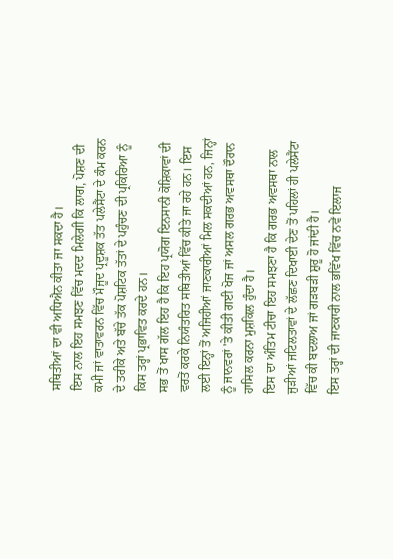ਸਥਿਤੀਆਂ ਦਾ ਵੀ ਅਧਿਐਨ ਕੀਤਾ ਜਾ ਸਕਦਾ ਹੈ।
ਇਸ ਨਾਲ ਇਹ ਸਮਝਣ ਵਿੱਚ ਮਦਦ ਮਿਲੇਗੀ ਕਿ ਲਾਗ, ਪੋਸ਼ਣ ਦੀ ਕਮੀ ਜਾਂ ਵਾਤਾਵਰਨ ਵਿੱਚ ਮੌਜੂਦ ਪ੍ਰਦੂਸ਼ਕ ਤੱਤ ਪਲੇਸੈਂਟਾ ਦੇ ਕੰਮ ਕਰਨ ਦੇ ਤਰੀਕੇ ਅਤੇ ਬੱਚੇ ਤੱਕ ਪੋਸ਼ਟਿਕ ਤੱਤਾਂ ਦੇ ਪਹੁੰਚਣ ਦੀ ਪ੍ਰਕਿਰਿਆ ਨੂੰ ਕਿਸ ਤਰ੍ਹਾਂ ਪ੍ਰਭਾਵਿਤ ਕਰਦੇ ਹਨ।
ਸਭ ਤੋਂ ਖਾਸ ਗੱਲ ਇਹ ਹੈ ਕਿ ਇਹ ਪ੍ਰਯੋਗ ਇਨਸਾਨੀ ਕੋਸ਼ਿਕਾਵਾਂ ਦੀ ਵਰਤੋਂ ਕਰਕੇ ਨਿਯੰਤਰਿਤ ਸਥਿਤੀਆਂ ਵਿੱਚ ਕੀਤੇ ਜਾ ਰਹੇ ਹਨ। ਇਸ ਲਈ ਇਨ੍ਹਾਂ ਤੋਂ ਅਜਿਹੀਆਂ ਜਾਣਕਾਰੀਆਂ ਮਿਲ ਸਕਦੀਆਂ ਹਨ, ਜਿਨ੍ਹਾਂ ਨੂੰ ਜਾਨਵਰਾਂ 'ਤੇ ਕੀਤੀ ਗਈ ਖੋਜ ਜਾਂ ਅਸਲ ਗਰਭ ਅਵਸਥਾ ਦੌਰਾਨ ਹਾਸਿਲ ਕਰਨਾ ਮੁਸ਼ਕਿਲ ਹੁੰਦਾ ਹੈ।
ਇਸ ਦਾ ਅੰਤਿਮ ਟੀਚਾ ਇਹ ਸਮਝਣਾ ਹੈ ਕਿ ਗਰਭ ਅਵਸਥਾ ਨਾਲ ਜੁੜੀਆਂ ਜਟਿਲਤਾਵਾਂ ਦੇ ਲੱਛਣ ਦਿਖਾਈ ਦੇਣ ਤੋਂ ਪਹਿਲਾਂ ਹੀ ਪਲੇਸੈਂਟਾ ਵਿੱਚ ਕੀ ਬਦਲਾਅ ਜਾਂ ਗੜਬੜੀ ਸ਼ੁਰੂ ਹੋ ਜਾਂਦੀ ਹੈ।
ਇਸ ਤਰ੍ਹਾਂ ਦੀ ਜਾਣਕਾਰੀ ਨਾਲ ਭਵਿੱਖ ਵਿੱਚ ਨਵੇਂ ਇਲਾਜ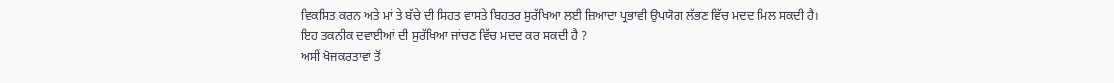ਵਿਕਸਿਤ ਕਰਨ ਅਤੇ ਮਾਂ ਤੇ ਬੱਚੇ ਦੀ ਸਿਹਤ ਵਾਸਤੇ ਬਿਹਤਰ ਸੁਰੱਖਿਆ ਲਈ ਜ਼ਿਆਦਾ ਪ੍ਰਭਾਵੀ ਉਪਯੋਗ ਲੱਭਣ ਵਿੱਚ ਮਦਦ ਮਿਲ ਸਕਦੀ ਹੈ।
ਇਹ ਤਕਨੀਕ ਦਵਾਈਆਂ ਦੀ ਸੁਰੱਖਿਆ ਜਾਂਚਣ ਵਿੱਚ ਮਦਦ ਕਰ ਸਕਦੀ ਹੈ ?
ਅਸੀਂ ਖੋਜਕਰਤਾਵਾਂ ਤੋਂ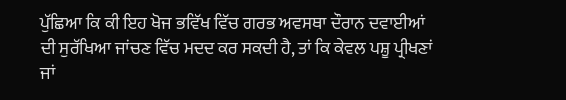ਪੁੱਛਿਆ ਕਿ ਕੀ ਇਹ ਖੋਜ ਭਵਿੱਖ ਵਿੱਚ ਗਰਭ ਅਵਸਥਾ ਦੌਰਾਨ ਦਵਾਈਆਂ ਦੀ ਸੁਰੱਖਿਆ ਜਾਂਚਣ ਵਿੱਚ ਮਦਦ ਕਰ ਸਕਦੀ ਹੈ, ਤਾਂ ਕਿ ਕੇਵਲ ਪਸ਼ੂ ਪ੍ਰੀਖਣਾਂ ਜਾਂ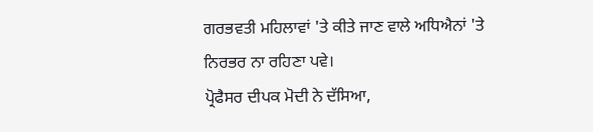ਗਰਭਵਤੀ ਮਹਿਲਾਵਾਂ 'ਤੇ ਕੀਤੇ ਜਾਣ ਵਾਲੇ ਅਧਿਐਨਾਂ 'ਤੇ ਨਿਰਭਰ ਨਾ ਰਹਿਣਾ ਪਵੇ।
ਪ੍ਰੋਫੈਸਰ ਦੀਪਕ ਮੋਦੀ ਨੇ ਦੱਸਿਆ,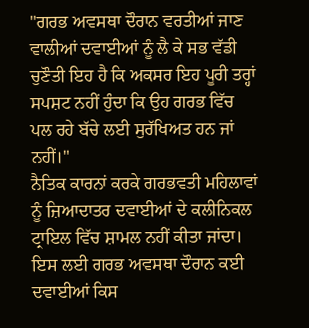"ਗਰਭ ਅਵਸਥਾ ਦੌਰਾਨ ਵਰਤੀਆਂ ਜਾਣ ਵਾਲੀਆਂ ਦਵਾਈਆਂ ਨੂੰ ਲੈ ਕੇ ਸਭ ਵੱਡੀ ਚੁਣੌਤੀ ਇਹ ਹੈ ਕਿ ਅਕਸਰ ਇਹ ਪੂਰੀ ਤਰ੍ਹਾਂ ਸਪਸ਼ਟ ਨਹੀਂ ਹੁੰਦਾ ਕਿ ਉਹ ਗਰਭ ਵਿੱਚ ਪਲ ਰਹੇ ਬੱਚੇ ਲਈ ਸੁਰੱਖਿਅਤ ਹਨ ਜਾਂ ਨਹੀਂ।"
ਨੈਤਿਕ ਕਾਰਨਾਂ ਕਰਕੇ ਗਰਭਵਤੀ ਮਹਿਲਾਵਾਂ ਨੂੰ ਜ਼ਿਆਦਾਤਰ ਦਵਾਈਆਂ ਦੇ ਕਲੀਨਿਕਲ ਟ੍ਰਾਇਲ ਵਿੱਚ ਸ਼ਾਮਲ ਨਹੀਂ ਕੀਤਾ ਜਾਂਦਾ। ਇਸ ਲਈ ਗਰਭ ਅਵਸਥਾ ਦੌਰਾਨ ਕਈ ਦਵਾਈਆਂ ਕਿਸ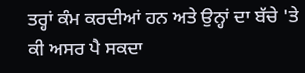ਤਰ੍ਹਾਂ ਕੰਮ ਕਰਦੀਆਂ ਹਨ ਅਤੇ ਉਨ੍ਹਾਂ ਦਾ ਬੱਚੇ 'ਤੇ ਕੀ ਅਸਰ ਪੈ ਸਕਦਾ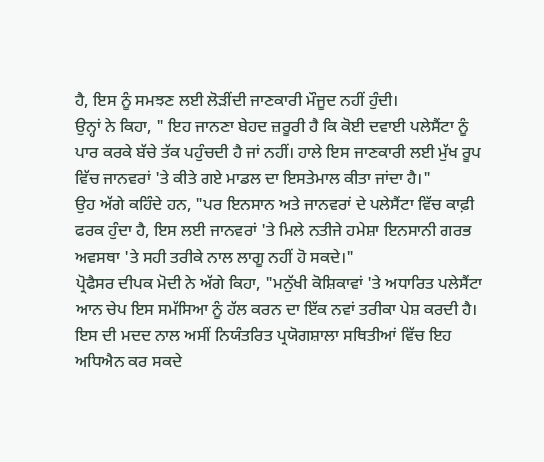ਹੈ, ਇਸ ਨੂੰ ਸਮਝਣ ਲਈ ਲੋੜੀਂਦੀ ਜਾਣਕਾਰੀ ਮੌਜੂਦ ਨਹੀਂ ਹੁੰਦੀ।
ਉਨ੍ਹਾਂ ਨੇ ਕਿਹਾ, " ਇਹ ਜਾਨਣਾ ਬੇਹਦ ਜ਼ਰੂਰੀ ਹੈ ਕਿ ਕੋਈ ਦਵਾਈ ਪਲੇਸੈਂਟਾ ਨੂੰ ਪਾਰ ਕਰਕੇ ਬੱਚੇ ਤੱਕ ਪਹੁੰਚਦੀ ਹੈ ਜਾਂ ਨਹੀਂ। ਹਾਲੇ ਇਸ ਜਾਣਕਾਰੀ ਲਈ ਮੁੱਖ ਰੂਪ ਵਿੱਚ ਜਾਨਵਰਾਂ 'ਤੇ ਕੀਤੇ ਗਏ ਮਾਡਲ ਦਾ ਇਸਤੇਮਾਲ ਕੀਤਾ ਜਾਂਦਾ ਹੈ।"
ਉਹ ਅੱਗੇ ਕਹਿੰਦੇ ਹਨ, "ਪਰ ਇਨਸਾਨ ਅਤੇ ਜਾਨਵਰਾਂ ਦੇ ਪਲੇਸੈਂਟਾ ਵਿੱਚ ਕਾਫ਼ੀ ਫਰਕ ਹੁੰਦਾ ਹੈ, ਇਸ ਲਈ ਜਾਨਵਰਾਂ 'ਤੇ ਮਿਲੇ ਨਤੀਜੇ ਹਮੇਸ਼ਾ ਇਨਸਾਨੀ ਗਰਭ ਅਵਸਥਾ 'ਤੇ ਸਹੀ ਤਰੀਕੇ ਨਾਲ ਲਾਗੂ ਨਹੀਂ ਹੋ ਸਕਦੇ।"
ਪ੍ਰੋਫੈਸਰ ਦੀਪਕ ਮੋਦੀ ਨੇ ਅੱਗੇ ਕਿਹਾ, "ਮਨੁੱਖੀ ਕੋਸ਼ਿਕਾਵਾਂ 'ਤੇ ਅਧਾਰਿਤ ਪਲੇਸੈਂਟਾ ਆਨ ਚੇਪ ਇਸ ਸਮੱਸਿਆ ਨੂੰ ਹੱਲ ਕਰਨ ਦਾ ਇੱਕ ਨਵਾਂ ਤਰੀਕਾ ਪੇਸ਼ ਕਰਦੀ ਹੈ। ਇਸ ਦੀ ਮਦਦ ਨਾਲ ਅਸੀਂ ਨਿਯੰਤਰਿਤ ਪ੍ਰਯੋਗਸ਼ਾਲਾ ਸਥਿਤੀਆਂ ਵਿੱਚ ਇਹ ਅਧਿਐਨ ਕਰ ਸਕਦੇ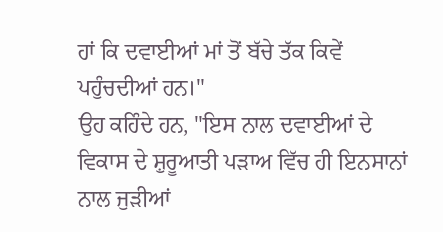ਹਾਂ ਕਿ ਦਵਾਈਆਂ ਮਾਂ ਤੋਂ ਬੱਚੇ ਤੱਕ ਕਿਵੇਂ ਪਹੁੰਚਦੀਆਂ ਹਨ।"
ਉਹ ਕਹਿੰਦੇ ਹਨ, "ਇਸ ਨਾਲ ਦਵਾਈਆਂ ਦੇ ਵਿਕਾਸ ਦੇ ਸ਼ੁਰੂਆਤੀ ਪੜਾਅ ਵਿੱਚ ਹੀ ਇਨਸਾਨਾਂ ਨਾਲ ਜੁੜੀਆਂ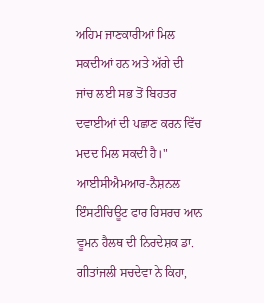ਅਹਿਮ ਜਾਣਕਾਰੀਆਂ ਮਿਲ ਸਕਦੀਆਂ ਹਨ ਅਤੇ ਅੱਗੇ ਦੀ ਜਾਂਚ ਲਈ ਸਭ ਤੋਂ ਬਿਹਤਰ ਦਵਾਈਆਂ ਦੀ ਪਛਾਣ ਕਰਨ ਵਿੱਚ ਮਦਦ ਮਿਲ ਸਕਦੀ ਹੈ।"
ਆਈਸੀਐਮਆਰ-ਨੈਸ਼ਨਲ ਇੰਸਟੀਚਿਊਟ ਫਾਰ ਰਿਸਰਚ ਆਨ ਵੂਮਨ ਹੈਲਥ ਦੀ ਨਿਰਦੇਸ਼ਕ ਡਾ. ਗੀਤਾਂਜਲੀ ਸਚਦੇਵਾ ਨੇ ਕਿਹਾ,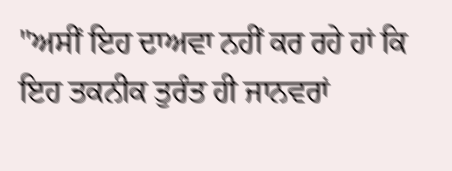"ਅਸੀਂ ਇਹ ਦਾਅਵਾ ਨਹੀਂ ਕਰ ਰਹੇ ਹਾਂ ਕਿ ਇਹ ਤਕਨੀਕ ਤੁਰੰਤ ਹੀ ਜਾਨਵਰਾਂ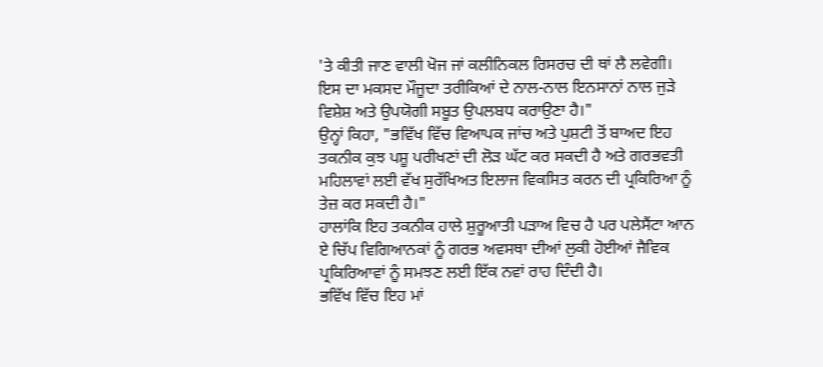'ਤੇ ਕੀਤੀ ਜਾਣ ਵਾਲੀ ਖੋਜ ਜਾਂ ਕਲੀਨਿਕਲ ਰਿਸਰਚ ਦੀ ਥਾਂ ਲੈ ਲਵੇਗੀ। ਇਸ ਦਾ ਮਕਸਦ ਮੌਜੂਦਾ ਤਰੀਕਿਆਂ ਦੇ ਨਾਲ-ਨਾਲ ਇਨਸਾਨਾਂ ਨਾਲ ਜੁੜੇ ਵਿਸ਼ੇਸ਼ ਅਤੇ ਉਪਯੋਗੀ ਸਬੂਤ ਉਪਲਬਧ ਕਰਾਉਣਾ ਹੈ।"
ਉਨ੍ਹਾਂ ਕਿਹਾ, "ਭਵਿੱਖ ਵਿੱਚ ਵਿਆਪਕ ਜਾਂਚ ਅਤੇ ਪੁਸ਼ਟੀ ਤੋਂ ਬਾਅਦ ਇਹ ਤਕਨੀਕ ਕੁਝ ਪਸ਼ੂ ਪਰੀਖਣਾਂ ਦੀ ਲੋੜ ਘੱਟ ਕਰ ਸਕਦੀ ਹੈ ਅਤੇ ਗਰਭਵਤੀ ਮਹਿਲਾਵਾਂ ਲਈ ਵੱਖ ਸੁਰੱਖਿਅਤ ਇਲਾਜ ਵਿਕਸਿਤ ਕਰਨ ਦੀ ਪ੍ਰਕਿਰਿਆ ਨੂੰ ਤੇਜ਼ ਕਰ ਸਕਦੀ ਹੈ।"
ਹਾਲਾਂਕਿ ਇਹ ਤਕਨੀਕ ਹਾਲੇ ਸ਼ੁਰੂਆਤੀ ਪੜਾਅ ਵਿਚ ਹੈ ਪਰ ਪਲੇਸੈਂਟਾ ਆਨ ਏ ਚਿੱਪ ਵਿਗਿਆਨਕਾਂ ਨੂੰ ਗਰਭ ਅਵਸਥਾ ਦੀਆਂ ਲੁਕੀ ਹੋਈਆਂ ਜੈਵਿਕ ਪ੍ਰਕਿਰਿਆਵਾਂ ਨੂੰ ਸਮਝਣ ਲਈ ਇੱਕ ਨਵਾਂ ਰਾਹ ਦਿੰਦੀ ਹੈ।
ਭਵਿੱਖ ਵਿੱਚ ਇਹ ਮਾਂ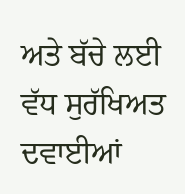ਅਤੇ ਬੱਚੇ ਲਈ ਵੱਧ ਸੁਰੱਖਿਅਤ ਦਵਾਈਆਂ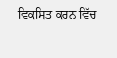ਵਿਕਸਿਤ ਕਰਨ ਵਿੱਚ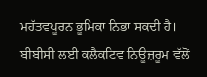ਮਹੱਤਵਪੂਰਨ ਭੂਮਿਕਾ ਨਿਭਾ ਸਕਦੀ ਹੈ।
ਬੀਬੀਸੀ ਲਈ ਕਲੈਕਟਿਵ ਨਿਊਜ਼ਰੂਮ ਵੱਲੋਂ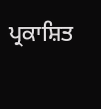ਪ੍ਰਕਾਸ਼ਿਤ